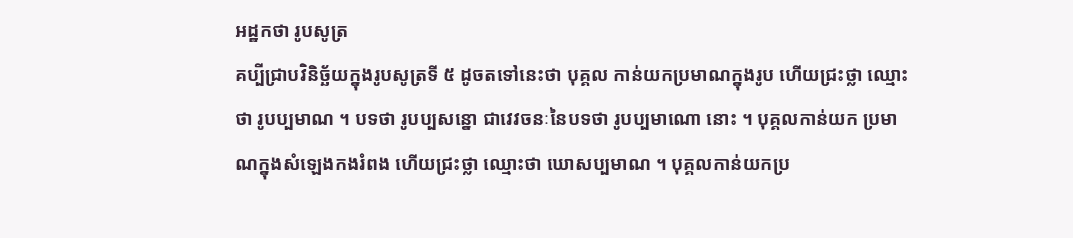អដ្ឋកថា រូបសូត្រ
គប្បីជ្រាបវិនិច្ឆ័យក្នុងរូបសូត្រទី ៥ ដូចតទៅនេះថា បុគ្គល កាន់យកប្រមាណក្នុងរូប ហើយជ្រះថ្លា ឈ្មោះថា រូបប្បមាណ ។ បទថា រូបប្បសន្នោ ជាវេវចនៈនៃបទថា រូបប្បមាណោ នោះ ។ បុគ្គលកាន់យក ប្រមាណក្នុងសំឡេងកងរំពង ហើយជ្រះថ្លា ឈ្មោះថា ឃោសប្បមាណ ។ បុគ្គលកាន់យកប្រ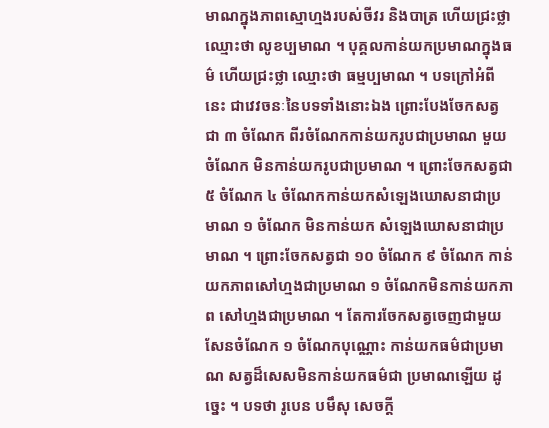មាណក្នុងភាពស្មោហ្មងរបស់ចីវរ និងបាត្រ ហើយជ្រះថ្លា ឈ្មោះថា លូខប្បមាណ ។ បុគ្គលកាន់យកប្រមាណក្នុងធម៌ ហើយជ្រះថ្លា ឈ្មោះថា ធម្មប្បមាណ ។ បទក្រៅអំពីនេះ ជាវេវចនៈនៃបទទាំងនោះឯង ព្រោះបែងចែកសត្វជា ៣ ចំណែក ពីរចំណែកកាន់យករូបជាប្រមាណ មួយចំណែក មិនកាន់យករូបជាប្រមាណ ។ ព្រោះចែកសត្វជា ៥ ចំណែក ៤ ចំណែកកាន់យកសំឡេងឃោសនាជាប្រមាណ ១ ចំណែក មិនកាន់យក សំឡេងឃោសនាជាប្រមាណ ។ ព្រោះចែកសត្វជា ១០ ចំណែក ៩ ចំណែក កាន់យកភាពសៅហ្មងជាប្រមាណ ១ ចំណែកមិនកាន់យកភាព សៅហ្មងជាប្រមាណ ។ តែការចែកសត្វចេញជាមួយសែនចំណែក ១ ចំណែកបុណ្ណោះ កាន់យកធម៌ជាប្រមាណ សត្វដ៏សេសមិនកាន់យកធម៌ជា ប្រមាណឡើយ ដូច្នេះ ។ បទថា រូបេន បមឹសុ សេចក្តី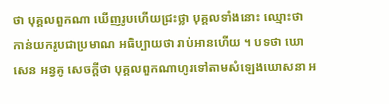ថា បុគ្គលពួកណា ឃើញរូបហើយជ្រះថ្លា បុគ្គលទាំងនោះ ឈ្មោះថា កាន់យករូបជាប្រមាណ អធិប្បាយថា រាប់អានហើយ ។ បទថា ឃោសេន អន្វគូ សេចក្តីថា បុគ្គលពួកណាហូរទៅតាមសំឡេងឃោសនា អ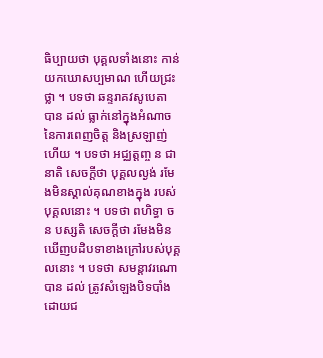ធិប្បាយថា បុគ្គលទាំងនោះ កាន់យកឃោសប្បមាណ ហើយជ្រះថ្លា ។ បទថា ឆន្ទរាគវសូបេតា បាន ដល់ ធ្លាក់នៅក្នុងអំណាចនៃការពេញចិត្ត និងស្រឡាញ់ហើយ ។ បទថា អជ្ឈត្តញ្ច ន ជានាតិ សេចក្តីថា បុគ្គលល្ងង់ រមែងមិនស្គាល់គុណខាងក្នុង របស់បុគ្គលនោះ ។ បទថា ពហិទ្ធា ច ន បស្សតិ សេចក្តីថា រមែងមិន ឃើញបដិបទាខាងក្រៅរបស់បុគ្គលនោះ ។ បទថា សមន្តាវរណោ បាន ដល់ ត្រូវសំឡេងបិទបាំងដោយជ